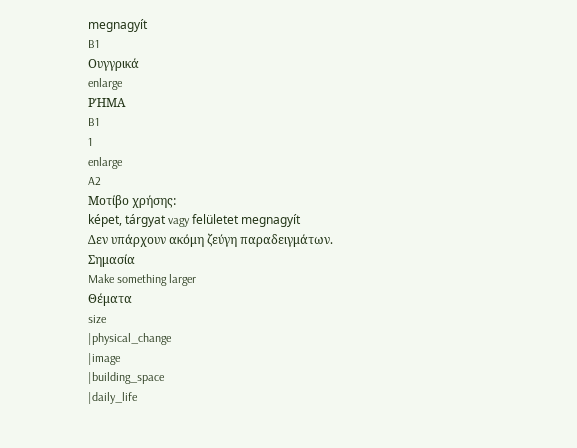megnagyít
B1
Ουγγρικά
enlarge
ΡΉΜΑ
B1
1
enlarge
A2
Μοτίβο χρήσης:
képet, tárgyat vagy felületet megnagyít
Δεν υπάρχουν ακόμη ζεύγη παραδειγμάτων.
Σημασία
Make something larger
Θέματα
size
|physical_change
|image
|building_space
|daily_life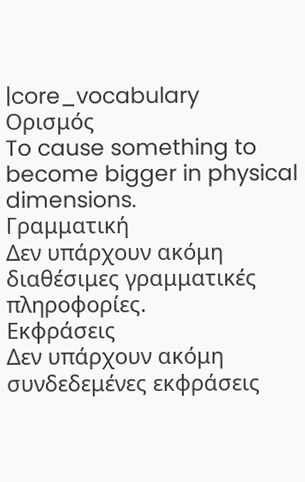|core_vocabulary
Ορισμός
To cause something to become bigger in physical dimensions.
Γραμματική
Δεν υπάρχουν ακόμη διαθέσιμες γραμματικές πληροφορίες.
Εκφράσεις
Δεν υπάρχουν ακόμη συνδεδεμένες εκφράσεις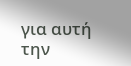για αυτή την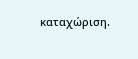καταχώριση.